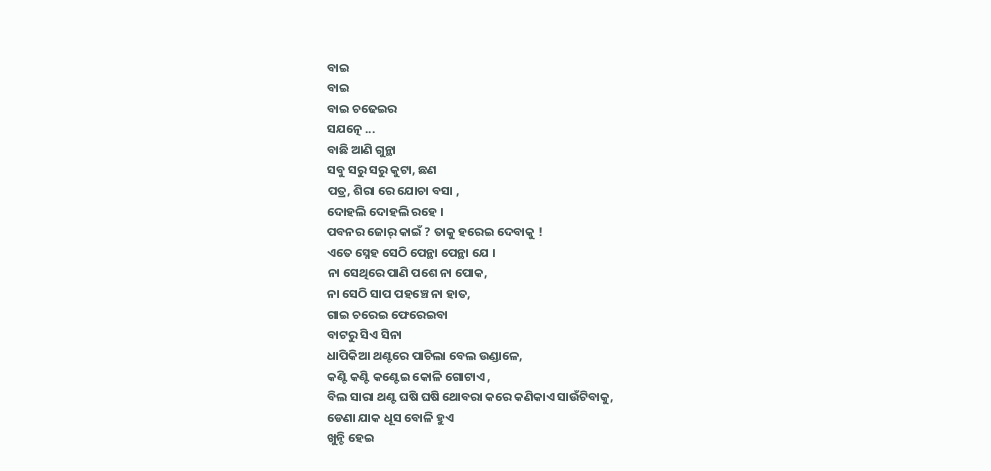ବାଇ
ବାଇ
ବାଇ ଚଢେଇର
ସଯତ୍ନେ ...
ବାଛି ଆଣି ଗୁନ୍ଥା
ସବୁ ସରୁ ସରୁ କୁଟା, ଛଣ
ପତ୍ର, ଶିରା ରେ ଯୋଚା ବସା ,
ଦୋହଲି ଦୋହଲି ରହେ ।
ପବନର ଜୋର୍ କାଇଁ ? ତାକୁ ହରେଇ ଦେବାକୁ !
ଏତେ ସ୍ନେହ ସେଠି ପେନ୍ଥା ପେନ୍ଥା ଯେ ।
ନା ସେଥିରେ ପାଣି ପଶେ ନା ପୋକ,
ନା ସେଠି ସାପ ପହଞ୍ଚେ ନା ହାତ,
ଗାଇ ଚରେଇ ଫେରେଇବା
ବାଟରୁ ସିଏ ସିନା
ଧାପିକିଆ ଥଣ୍ଟରେ ପାଚିଲା ବେଲ ଉଣ୍ଡାଳେ,
କଣ୍ଟି କଣ୍ଟି କଣ୍ଟେଇ କୋଳି ଗୋଟାଏ ,
ବିଲ ସାରା ଥଣ୍ଟ ଘଷି ଘଷି ଥୋବରା କରେ କଣିକାଏ ସାଉଁଟିବାକୁ,
ଡେଣା ଯାକ ଧୂସ ବୋଳି ହୁଏ
ଖୁନ୍ଚି ହେଇ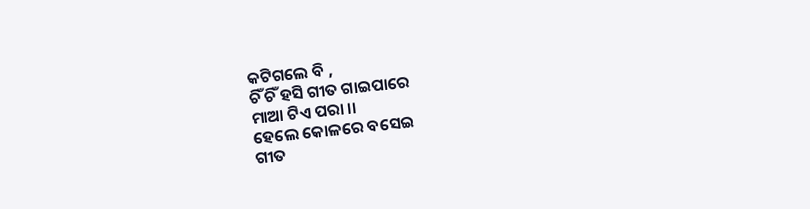କଟିଗଲେ ବି ,
ଚିଁ ଚିଁ ହସି ଗୀତ ଗାଇପାରେ
ମାଆ ଟିଏ ପରା ।।
ହେଲେ କୋଳରେ ବସେଇ
ଗୀତ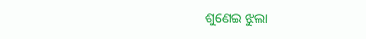ଶୁଣେଇ ଝୁଲା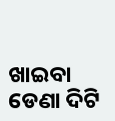ଖାଇବା
ଡେଣା ଦିଟି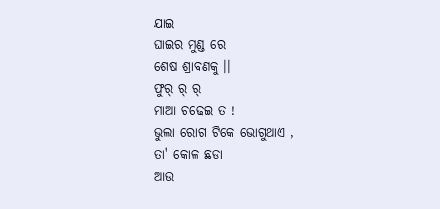ଯାଇ
ଘାଇର ମୁଣ୍ଡ ରେ
ଶେଷ ଶ୍ରାବଣକୁ ।।
ଫୁର୍ ର୍ ର୍
ମାଆ ଚଢେଇ ତ !
ଭୁଲା ରୋଗ ଟିକେ ଭୋଗୁଥାଏ ,
ତା' କୋଳ ଛଡା
ଆଉ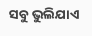ସବୁ ଭୁଲିଯାଏ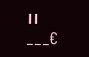।।
___€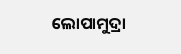ଲୋପାମୁଦ୍ରା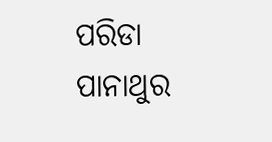ପରିଡା
ପାନାଥୁର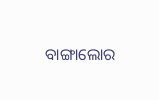ବାଙ୍ଗାଲୋର